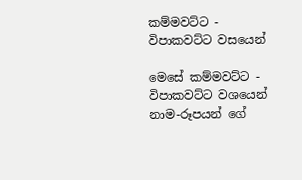කම්මවට්ට - විපාකවට්ට වසයෙන්

මෙසේ කම්මවට්ට - විපාකවට්ට වශයෙන් නාම-රූපයන් ගේ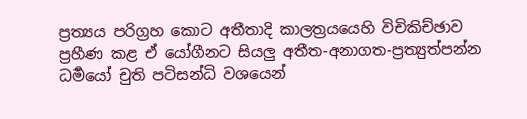ප්‍ර‍ත්‍යය පරිග්‍ර‍හ කොට අතීතාදි කාලත්‍ර‍යයෙහි විචිකිච්ඡාව ප්‍ර‍හීණ කළ ඒ යෝගීනට සියලු අතීත-අනාගත-ප්‍ර‍ත්‍යුත්පන්න ධර්‍මයෝ චුති පටිසන්ධි වශයෙන්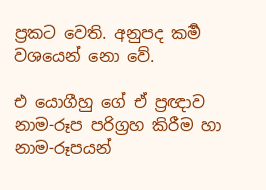ප්‍ර‍කට වෙති. අනුපද කර්‍ම වශයෙන් නො වේ.

එ යොගීහු ගේ ඒ ප්‍ර‍ඥාව නාම-රූප පරිග්‍ර‍හ කිරීම හා නාම-රූපයන්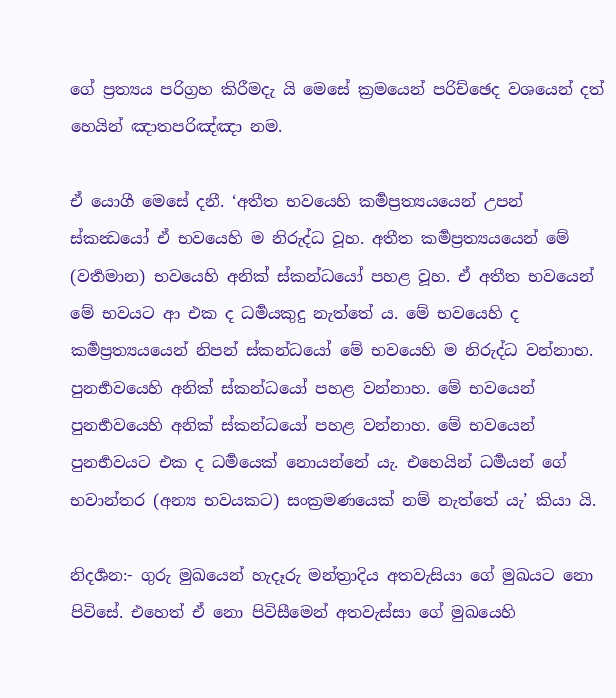ගේ ප්‍ර‍ත්‍යය පරිග්‍ර‍හ කිරීමදැ යි මෙසේ ක්‍ර‍මයෙන් පරිච්ඡෙද වශයෙන් දත් හෙයින් ඤාතපරිඤ්ඤා නම.

ඒ යොගී මෙසේ දනී. ‘අතීත භවයෙහි කර්‍මප්‍ර‍ත්‍යයයෙන් උපන් ස්කන්‍ධයෝ ඒ භවයෙහි ම නිරුද්ධ වූහ. අතීත කර්‍මප්‍ර‍ත්‍යයයෙන් මේ (වර්‍තමාන) භවයෙහි අනික් ස්කන්ධයෝ පහළ වූහ. ඒ අතීත භවයෙන් මේ භවයට ආ එක ද ධර්‍මයකුදු නැත්තේ ය. මේ භවයෙහි ද කර්‍මප්‍ර‍ත්‍යයයෙන් නිපන් ස්කන්ධයෝ මේ භවයෙහි ම නිරුද්ධ වන්නාහ. පුනර්‍භවයෙහි අනික් ස්කන්ධයෝ පහළ වන්නාහ. මේ භවයෙන් පුනර්‍භවයෙහි අනික් ස්කන්ධයෝ පහළ වන්නාහ. මේ භවයෙන් පුනර්‍භවයට එක ද ධර්‍මයෙක් නොයන්නේ යැ. එහෙයින් ධර්‍මයන් ගේ භවාන්තර (අන්‍ය භවයකට) සංක්‍ර‍මණයෙක් නම් නැත්තේ යැ’ කියා යි.

නිදර්‍ශන:- ගුරු මුඛයෙන් හැදෑරු මන්ත්‍රාදිය අතවැසියා ගේ මුඛයට නො පිවිසේ. එහෙත් ඒ නො පිවිසීමෙන් අතවැස්සා ගේ මුඛයෙහි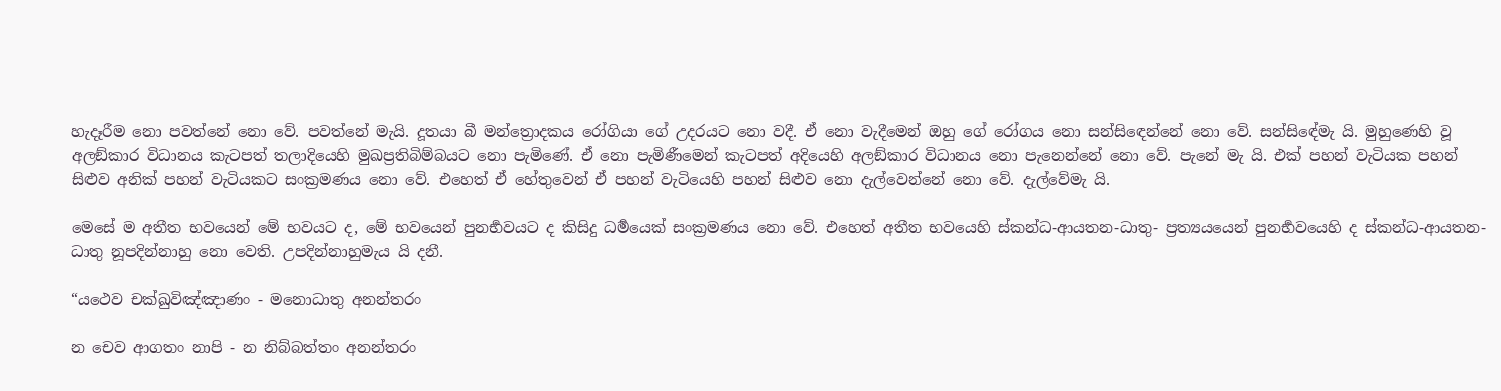හැදෑරීම නො පවත්නේ නො වේ. පවත්නේ මැයි. දූතයා බී මන්ත්‍රොදකය රෝගියා ගේ උදරයට නො වදී. ඒ නො වැදීමෙන් ඔහු ගේ රෝගය නො සන්සිඳෙන්නේ නො වේ. සන්සිඳේමැ යි. මුහුණෙහි වූ අලඞ්කාර විධානය කැටපත් තලාදියෙහි මුඛප්‍ර‍තිබිම්බයට නො පැමිණේ. ඒ නො පැමිණීමෙන් කැටපත් අදියෙහි අලඞ්කාර විධානය නො පැනෙන්නේ නො වේ. පැනේ මැ යි. එක් පහන් වැටියක පහන් සිළුව අනික් පහන් වැටියකට සංක්‍ර‍මණය නො වේ. එහෙත් ඒ හේතුවෙන් ඒ පහන් වැටියෙහි පහන් සිළුව නො දැල්වෙන්නේ නො වේ. දැල්වේමැ යි.

මෙසේ ම අතීත භවයෙන් මේ භවයට ද, මේ භවයෙන් පුනර්‍භවයට ද කිසිදු ධර්‍මයෙක් සංක්‍ර‍මණය නො වේ. එහෙත් අතීත භවයෙහි ස්කන්ධ-ආයතන-ධාතු- ප්‍ර‍ත්‍යයයෙන් පුනර්‍භවයෙහි ද ස්කන්ධ-ආයතන-ධාතු නූපදින්නාහු නො වෙති. උපදින්නාහුමැය යි දනී.

“යථෙව චක්ඛුවිඤ්ඤාණං - මනොධාතු අනන්තරං

න චෙව ආගතං නාපි - න නිබ්බත්තං අනන්තරං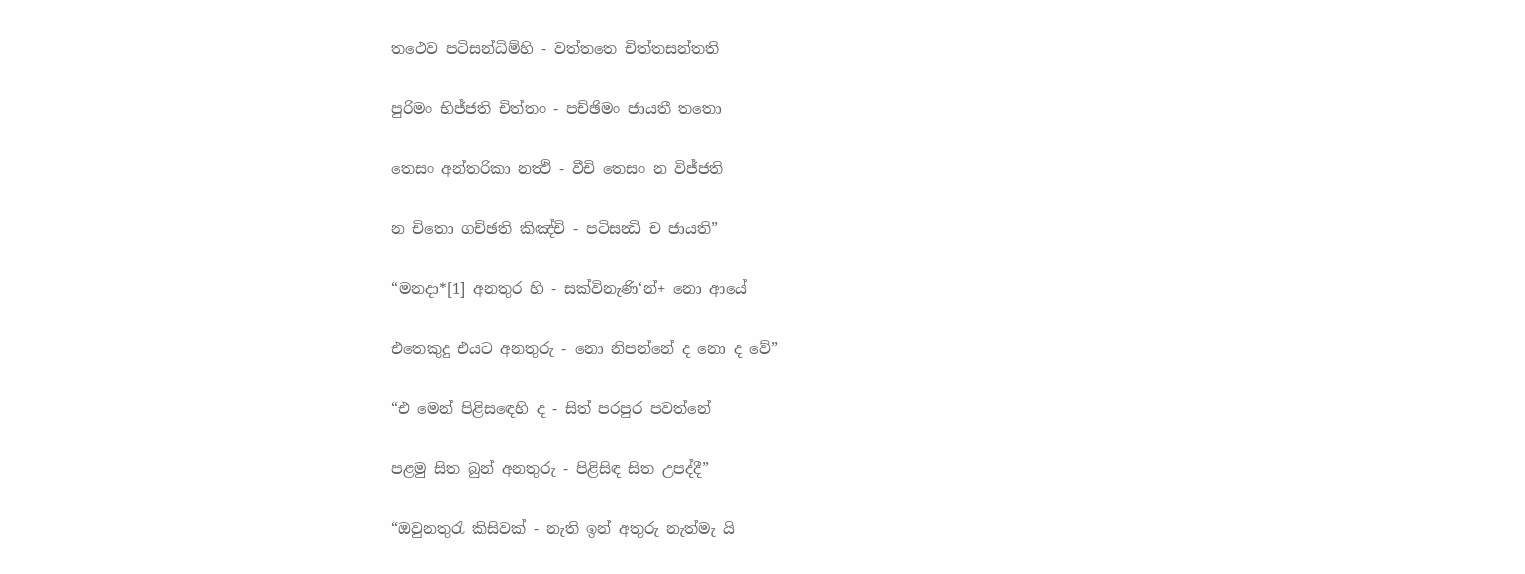තථෙව පටිසන්ධිම්හි - වත්තතෙ චිත්තසන්තති

පුරිමං භිජ්ජති චිත්තං - පච්ඡිමං ජායතී තතො

තෙසං අන්තරිකා නත්‍ථි - වීචි තෙසං න විජ්ජති

න චිතො ගච්ඡති කිඤ්චි - පටිසන්‍ධි ච ජායති”

“මනදා*[1] අනතුර හි - සක්විනැණි‘න්+ නො ආයේ

එතෙකුදු එයට අනතුරු - නො නිපන්නේ ද නො ද වේ”

“එ මෙන් පිළිසඳෙහි ද - සිත් පරපුර පවත්නේ

පළමු සිත බුන් අනතුරු - පිළිසිඳ සිත උපද්දී”

“ඔවුනතුරැ කිසිවක් - නැති ඉන් අතුරු නැත්මැ යි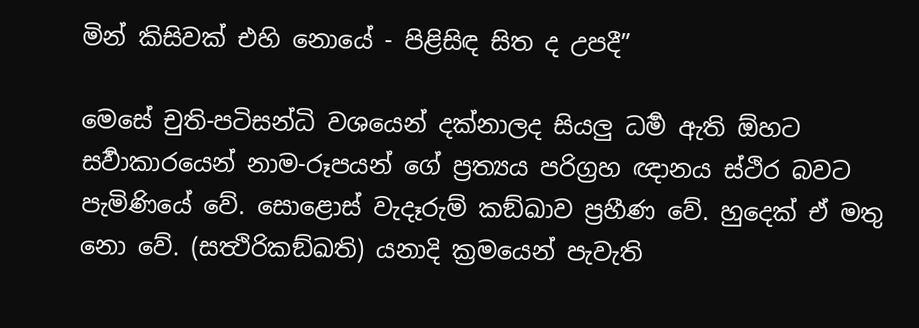මින් කිසිවක් එහි නොයේ - පිළිසිඳ සිත ද උපදී”

මෙසේ චුති-පටිසන්ධි වශයෙන් දක්නාලද සියලු ධර්‍ම ඇති ඕහට සර්‍වාකාරයෙන් නාම-රූපයන් ගේ ප්‍ර‍ත්‍යය පරිග්‍ර‍හ ඥානය ස්ථිර බවට පැමිණියේ වේ. සොළොස් වැදෑරුම් කඞ්ඛාව ප්‍ර‍හීණ වේ. හුදෙක් ඒ මතු නො වේ. (සත්‍ථිරිකඞ්ඛති) යනාදි ක්‍ර‍මයෙන් පැවැති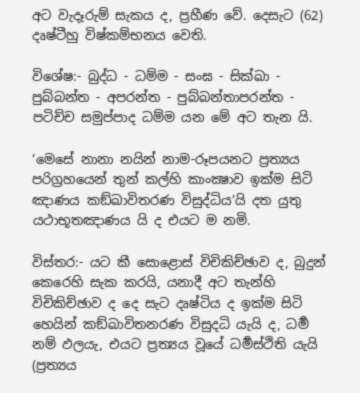අට වැදෑරුම් සැකය ද, ප්‍ර‍හීණ වේ. දෙසැට (62) දෘෂ්ටීහු විෂ්කම්භනය වෙති.

විශේෂ:- බුද්ධ - ධම්ම - සංඝ - සික්ඛා - පුබ්බන්ත - අපරන්ත - පුබ්බන්තාපරන්ත - පටිච්ච සමුප්පාද ධම්ම යන මේ අට තැන යි.

‘මෙසේ නානා නයින් නාම-රූපයනට ප්‍ර‍ත්‍යය පරිග්‍ර‍හයෙන් තුන් කල්හි කාංක්‍ෂාව ඉක්ම සිටි ඤාණය කඞ්ඛාවිතරණ විසුද්ධිය’යි දත යුතු යථාභූතඤාණය යි ද එයට ම නමි.

විස්තර:- යට කී සොළොස් විචිකිච්ඡාව ද, බුදුන් කෙරෙහි සැක කරයි, යනාදී අට තැන්හි විචිකිච්ඡාව ද දෙ සැට දෘෂ්ටිය ද ඉක්ම සිටි හෙයින් කඞ්ඛාවිතනරණ විසුදධි යැයි ද, ධර්‍ම නම් ඵලයැ, එයට ප්‍ර‍ත්‍යය වූයේ ධර්‍මස්ථිති යැයි (ප්‍ර‍ත්‍යය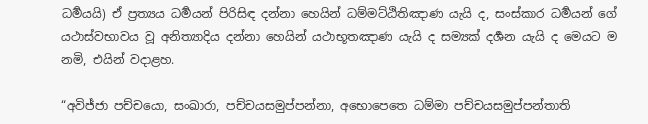ධර්‍මයයි) ඒ ප්‍ර‍ත්‍යය ධර්‍මයන් පිරිසිඳ දන්නා හෙයින් ධම්මට්ඨිතිඤාණ යැයි ද, සංස්කාර ධර්‍මයන් ගේ යථාස්වභාවය වූ අනිත්‍යාදිය දන්නා හෙයින් යථාභූතඤාණ යැයි ද සම්‍යක් දර්‍ශන යැයි ද මෙයට ම නමි, එයින් වදාළහ.

“අවිජ්ජා පච්චයො, සංඛාරා, පච්චයසමුප්පන්නා, අභොපෙතෙ ධම්මා පච්චයසමුප්පන්තාති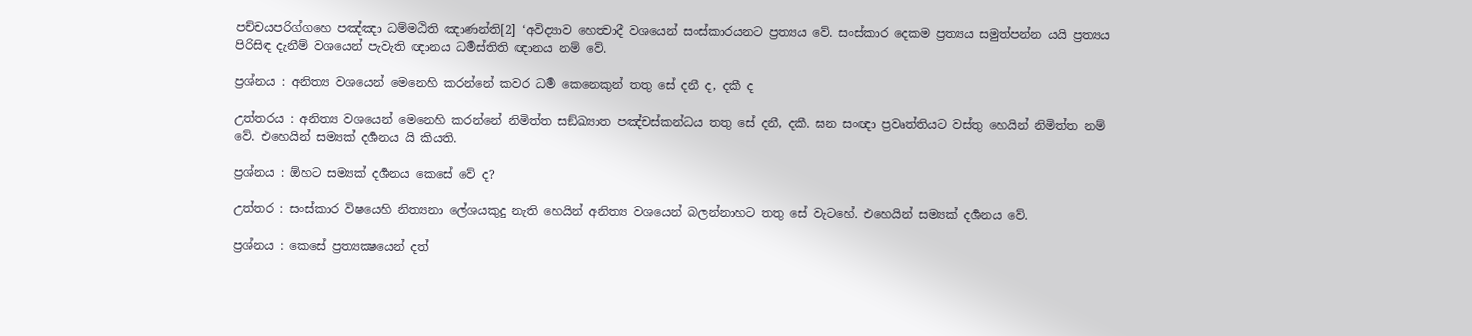පච්චයපරිග්ගහෙ පඤ්ඤා ධම්මඨිති ඤාණන්ති[2] ‘අවිද්‍යාව හෙත්‍වාදී වශයෙන් සංස්කාරයනට ප්‍ර‍ත්‍යය වේ. සංස්කාර දෙකම ප්‍ර‍ත්‍යය සමුත්පන්න යයි ප්‍ර‍ත්‍යය පිරිසිඳ දැනීම් වශයෙන් පැවැති ඥානය ධර්‍මස්තිති ඥානය නම් වේ.

ප්‍ර‍ශ්නය : අනිත්‍ය වශයෙන් මෙනෙහි කරන්නේ කවර ධර්‍ම කෙනෙකුන් තතු සේ දනී ද, දකී ද

උත්තරය : අනිත්‍ය වශයෙන් මෙනෙහි කරන්නේ නිමිත්ත සඞ්ඛ්‍යාත පඤ්චස්කන්ධය තතු සේ දනී, දකී. ඝන සංඥා ප්‍ර‍වෘත්තියට වස්තු හෙයින් නිමිත්ත නම් වේ. එහෙයින් සම්‍යක් දර්‍ශනය යි කියති.

ප්‍ර‍ශ්නය : ඕහට සම්‍යක් දර්‍ශනය කෙසේ වේ ද?

උත්තර : සංස්කාර විෂයෙහි නිත්‍යනා ලේශයකුදු නැති හෙයින් අනිත්‍ය වශයෙන් බලන්නාහට තතු සේ වැටහේ. එහෙයින් සම්‍යක් දර්‍ශනය වේ.

ප්‍ර‍ශ්නය : කෙසේ ප්‍ර‍ත්‍යක්‍ෂයෙන් දත්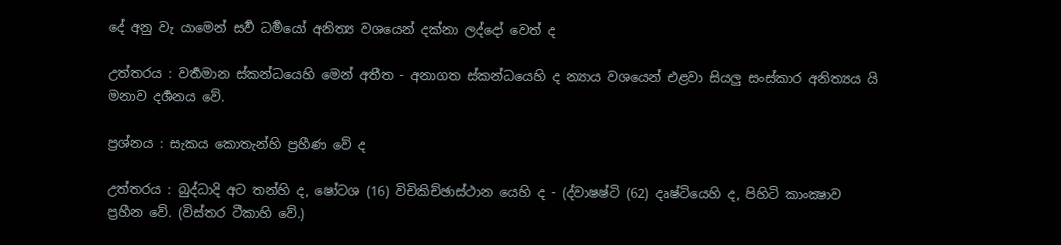දේ අනු වැ යාමෙන් සර්‍ව ධර්‍මයෝ අනිත්‍ය වශයෙන් දක්නා ලද්දෝ වෙත් ද

උත්තරය : වර්‍තමාන ස්කන්ධයෙහි මෙන් අතීත - අනාගත ස්කන්ධයෙහි ද න්‍යාය වශයෙන් එළවා සියලු සංස්කාර අනිත්‍යය යි මනාව දර්‍ශනය වේ.

ප්‍ර‍ශ්නය : සැකය කොතැන්හි ප්‍ර‍හීණ වේ ද

උත්තරය : බුද්ධාදි අට තන්හි ද, ෂෝටශ (16) විචිකිච්ඡාස්ථාන යෙහි ද - (ද්වාෂෂ්ටි (62) දෘෂ්ටියෙහි ද, පිහිටි කාංක්‍ෂාව ප්‍ර‍හීන වේ. (විස්තර ටීකාහි වේ.)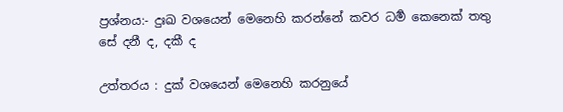ප්‍ර‍ශ්නය:- දුඃඛ වශයෙන් මෙනෙහි කරන්නේ කවර ධර්‍ම කෙනෙක් තතු සේ දනී ද, දකී ද

උත්තරය : දුක් වශයෙන් මෙනෙහි කරනුයේ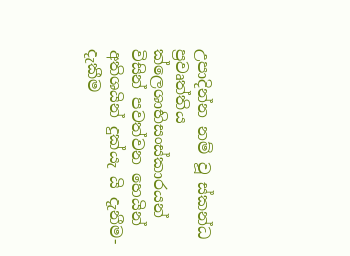උපාදින්න නම් වූ ස්කන්ධ ප්‍ර‍වෘත්තිය ක්ලෙශාභිසංස්කාරයන් විසින් පවත්වන හෙයින් අතිශයින් දුක්යැ යි දැනීම-දැකීම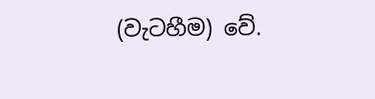(වැටහීම) වේ.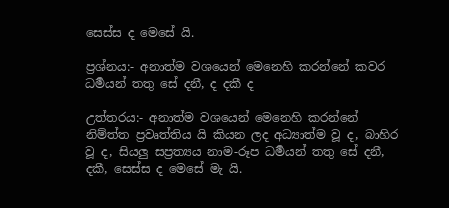සෙස්ස ද මෙසේ යි.

ප්‍ර‍ශ්නය:- අනාත්ම වශයෙන් මෙනෙහි කරන්නේ කවර ධර්‍මයන් තතු සේ දනී, ද දකී ද

උත්තරය:- අනාත්ම වශයෙන් මෙනෙහි කරන්නේ නිම්ත්ත ප්‍ර‍වෘත්තිය යි කියන ලද අධ්‍යාත්ම වූ ද, බාහිර වූ ද, සියලු සප්‍ර‍ත්‍යය නාම-රූප ධර්‍මයන් තතු සේ දනී, දකී, සෙස්ස ද මෙසේ මැ යි.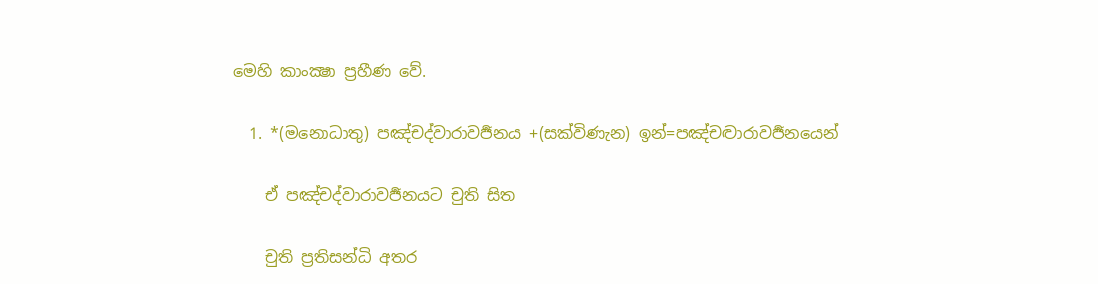මෙහි කාංක්‍ෂා ප්‍ර‍හීණ වේ.

  1. *(මනොධාතු) පඤ්චද්වාරාවර්‍ජනය +(සක්විණැන) ඉන්=පඤ්චද්‍වාරාවර්‍ජනයෙන්

    ඒ පඤ්චද්වාරාවර්‍ජනයට චුති සිත

    චුති ප්‍ර‍තිසන්ධි අතර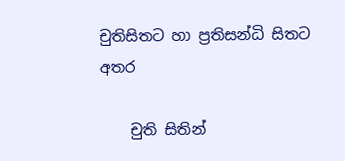චුතිසිතට හා ප්‍ර‍තිසන්ධි සිතට අතර

    චුති සිතින්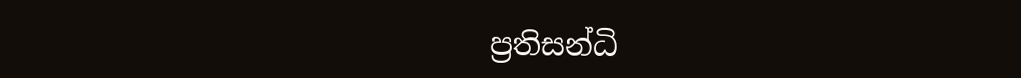ප්‍ර‍තිසන්ධි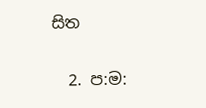සිත

  2. ප:ම: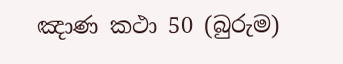ඤාණ කථා 50 (බුරුම)